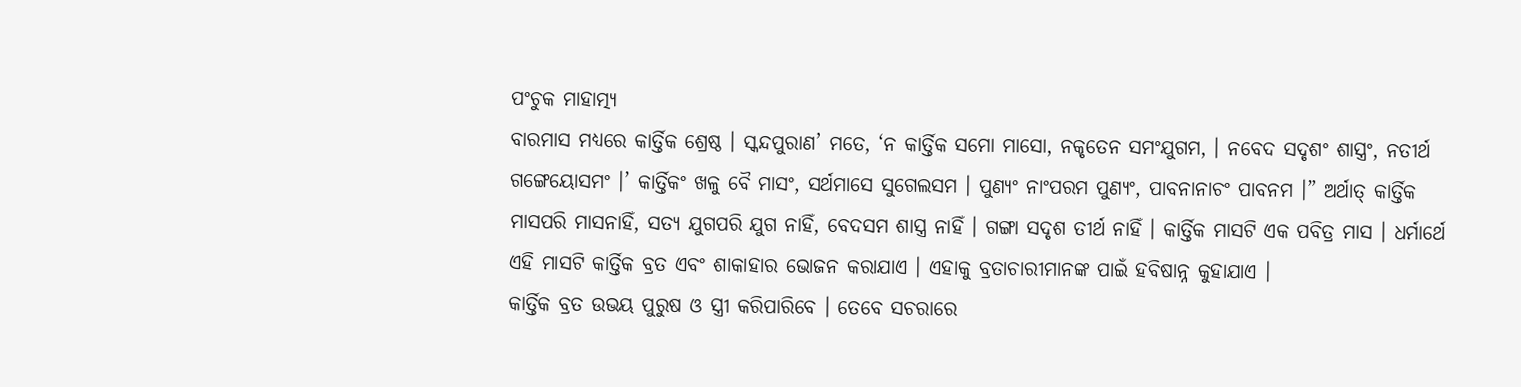ପଂଚୁକ ମାହାତ୍ମ୍ୟ
ବାରମାସ ମଧ୍ୟରେ କାର୍ତ୍ତିକ ଶ୍ରେଷ୍ଠ । ସ୍କନ୍ଦପୁରାଣ’ ମତେ, ‘ନ କାର୍ତ୍ତିକ ସମୋ ମାସୋ, ନକୃତେନ ସମଂଯୁଗମ, । ନବେଦ ସଦୃଶଂ ଶାସ୍ତ୍ରଂ, ନତୀର୍ଥ ଗଙ୍ଗେୟୋସମଂ ।’ କାର୍ତ୍ତିକଂ ଖଳୁ ବୈ ମାସଂ, ସର୍ଥମାସେ ସୁଗେଲସମ । ପୁଣ୍ୟଂ ନାଂପରମ ପୁଣ୍ୟଂ, ପାବନାନାଚଂ ପାବନମ ।” ଅର୍ଥାତ୍ କାର୍ତ୍ତିକ ମାସପରି ମାସନାହିଁ, ସତ୍ୟ ଯୁଗପରି ଯୁଗ ନାହିଁ, ବେଦସମ ଶାସ୍ତ୍ର ନାହିଁ । ଗଙ୍ଗା ସଦୃଶ ତୀର୍ଥ ନାହିଁ । କାର୍ତ୍ତିକ ମାସଟି ଏକ ପବିତ୍ର ମାସ । ଧର୍ମାର୍ଥେ ଏହି ମାସଟି କାର୍ତ୍ତିକ ବ୍ରତ ଏବଂ ଶାକାହାର ଭୋଜନ କରାଯାଏ । ଏହାକୁ ବ୍ରତାଚାରୀମାନଙ୍କ ପାଇଁ ହବିଷାନ୍ନ କୁହାଯାଏ ।
କାର୍ତ୍ତିକ ବ୍ରତ ଉଭୟ ପୁରୁଷ ଓ ସ୍ତ୍ରୀ କରିପାରିବେ । ତେବେ ସଚରାରେ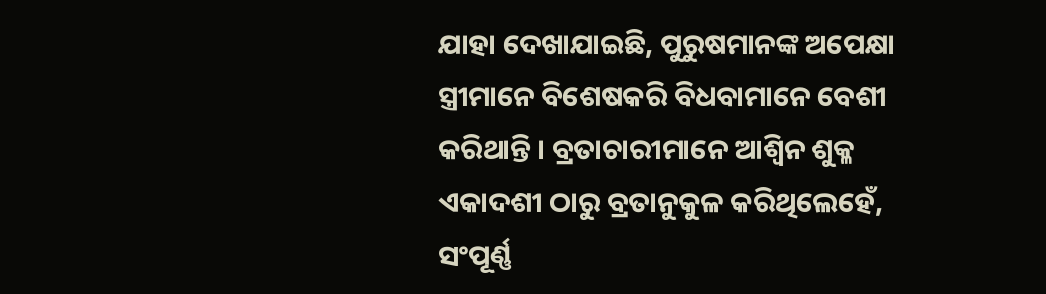ଯାହା ଦେଖାଯାଇଛି, ପୁରୁଷମାନଙ୍କ ଅପେକ୍ଷା ସ୍ତ୍ରୀମାନେ ବିଶେଷକରି ବିଧବାମାନେ ବେଶୀ କରିଥାନ୍ତି । ବ୍ରତାଚାରୀମାନେ ଆଶ୍ୱିନ ଶୁକ୍ଳ ଏକାଦଶୀ ଠାରୁ ବ୍ରତାନୁକୁଳ କରିଥିଲେହେଁ, ସଂପୂର୍ଣ୍ଣ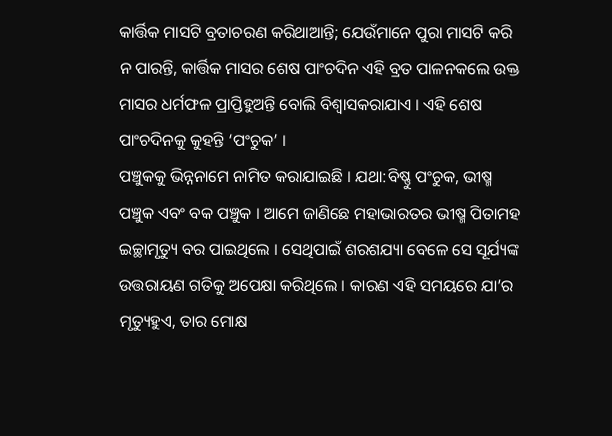କାର୍ତ୍ତିକ ମାସଟି ବ୍ରତାଚରଣ କରିଥାଆନ୍ତି; ଯେଉଁମାନେ ପୁରା ମାସଟି କରି ନ ପାରନ୍ତି, କାର୍ତ୍ତିକ ମାସର ଶେଷ ପାଂଚଦିନ ଏହି ବ୍ରତ ପାଳନକଲେ ଉକ୍ତ ମାସର ଧର୍ମଫଳ ପ୍ରାପ୍ତିହୁଅନ୍ତି ବୋଲି ବିଶ୍ୱାସକରାଯାଏ । ଏହି ଶେଷ ପାଂଚଦିନକୁ କୁହନ୍ତି ‘ପଂଚୁକ’ ।
ପଞ୍ଚୁକକୁ ଭିନ୍ନନାମେ ନାମିତ କରାଯାଇଛି । ଯଥା:ବିଷ୍ଣୁ ପଂଚୁକ, ଭୀଷ୍ମ ପଞ୍ଚୁକ ଏବଂ ବକ ପଞ୍ଚୁକ । ଆମେ ଜାଣିଛେ ମହାଭାରତର ଭୀଷ୍ମ ପିତାମହ ଇଚ୍ଛାମୃତ୍ୟୁ ବର ପାଇଥିଲେ । ସେଥିପାଇଁ ଶରଶଯ୍ୟା ବେଳେ ସେ ସୂର୍ଯ୍ୟଙ୍କ ଉତ୍ତରାୟଣ ଗତିକୁ ଅପେକ୍ଷା କରିଥିଲେ । କାରଣ ଏହି ସମୟରେ ଯା’ର ମୃତ୍ୟୁହୁଏ, ତାର ମୋକ୍ଷ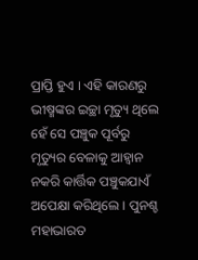ପ୍ରାପ୍ତି ହୁଏ । ଏହି କାରଣରୁ ଭୀଷ୍ମଙ୍କର ଇଚ୍ଛା ମୃତ୍ୟୁ ଥିଲେ ହେଁ ସେ ପଞ୍ଚୁକ ପୂର୍ବରୁ ମୃତ୍ୟୁର ବେଳାକୁ ଆହ୍ୱାନ ନକରି କାର୍ତ୍ତିକ ପଞ୍ଚୁକଯାଏଁ ଅପେକ୍ଷା କରିଥିଲେ । ପୁନଶ୍ଚ ମହାଭାରତ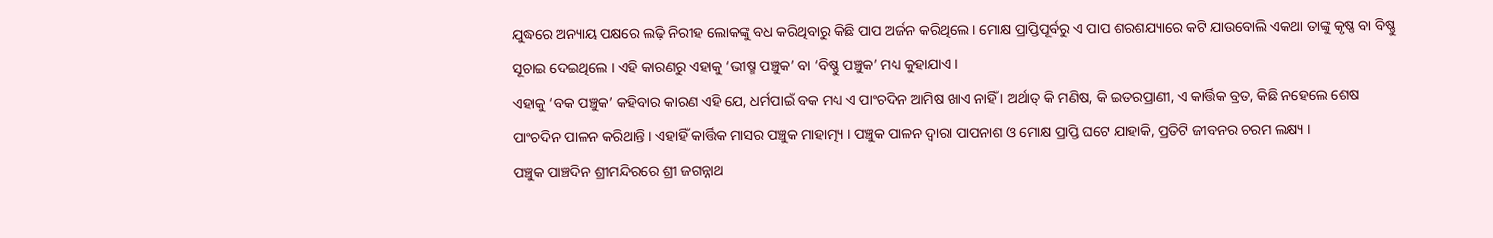ଯୁଦ୍ଧରେ ଅନ୍ୟାୟ ପକ୍ଷରେ ଲଢ଼ି ନିରୀହ ଲୋକଙ୍କୁ ବଧ କରିଥିବାରୁ କିଛି ପାପ ଅର୍ଜନ କରିଥିଲେ । ମୋକ୍ଷ ପ୍ରାପ୍ତିପୂର୍ବରୁ ଏ ପାପ ଶରଶଯ୍ୟାରେ କଟି ଯାଉବୋଲି ଏକଥା ତାଙ୍କୁ କୃଷ୍ଣ ବା ବିଷ୍ଣୁ ସୂଚାଇ ଦେଇଥିଲେ । ଏହି କାରଣରୁ ଏହାକୁ ‘ଭୀଷ୍ମ ପଞ୍ଚୁକ’ ବା ‘ବିଷ୍ଣୁ ପଞ୍ଚୁକ’ ମଧ୍ୟ କୁହାଯାଏ ।
ଏହାକୁ ‘ବକ ପଞ୍ଚୁକ’ କହିବାର କାରଣ ଏହି ଯେ, ଧର୍ମପାଇଁ ବକ ମଧ୍ୟ ଏ ପାଂଚଦିନ ଆମିଷ ଖାଏ ନାହିଁ । ଅର୍ଥାତ୍ କି ମଣିଷ, କି ଇତରପ୍ରାଣୀ, ଏ କାର୍ତ୍ତିକ ବ୍ରତ, କିଛି ନହେଲେ ଶେଷ ପାଂଚଦିନ ପାଳନ କରିଥାନ୍ତି । ଏହାହିଁ କାର୍ତ୍ତିକ ମାସର ପଞ୍ଚୁକ ମାହାତ୍ମ୍ୟ । ପଞ୍ଚୁକ ପାଳନ ଦ୍ୱାରା ପାପନାଶ ଓ ମୋକ୍ଷ ପ୍ରାପ୍ତି ଘଟେ ଯାହାକି, ପ୍ରତିଟି ଜୀବନର ଚରମ ଲକ୍ଷ୍ୟ ।
ପଞ୍ଚୁକ ପାଞ୍ଚଦିନ ଶ୍ରୀମନ୍ଦିରରେ ଶ୍ରୀ ଜଗନ୍ନାଥ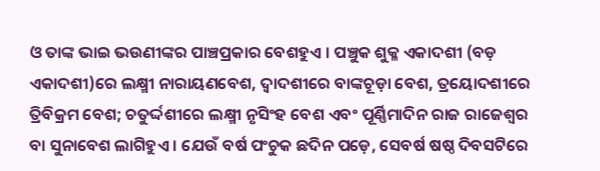ଓ ତାଙ୍କ ଭାଇ ଭଉଣୀଙ୍କର ପାଞ୍ଚପ୍ରକାର ବେଶହୁଏ । ପଞ୍ଚୁକ ଶୁକ୍ଳ ଏକାଦଶୀ (ବଡ଼ ଏକାଦଶୀ)ରେ ଲକ୍ଷ୍ମୀ ନାରାୟଣବେଶ, ଦ୍ୱାଦଶୀରେ ବାଙ୍କଚୂଡ଼ା ବେଶ, ତ୍ରୟୋଦଶୀରେ ତ୍ରିବିକ୍ରମ ବେଶ; ଚତୁର୍ଦ୍ଦଶୀରେ ଲକ୍ଷ୍ମୀ ନୃସିଂହ ବେଶ ଏବଂ ପୂର୍ଣ୍ଣିମାଦିନ ରାଜ ରାଜେଶ୍ୱର ବା ସୁନାବେଶ ଲାଗିହୁଏ । ଯେଉଁ ବର୍ଷ ପଂଚୁକ ଛଦିନ ପଡ଼େ, ସେବର୍ଷ ଷଷ୍ଠ ଦିବସଟିରେ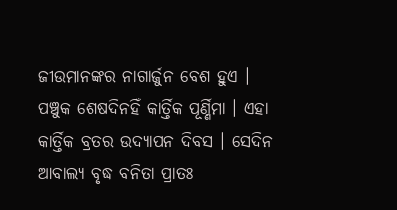ଜୀଉମାନଙ୍କର ନାଗାର୍ଜୁନ ବେଶ ହୁଏ ।
ପଞ୍ଚୁକ ଶେଷଦିନହିଁ କାର୍ତ୍ତିକ ପୂର୍ଣ୍ଣିମା । ଏହା କାର୍ତ୍ତିକ ବ୍ରତର ଉଦ୍ଯାପନ ଦିବସ । ସେଦିନ ଆବାଲ୍ୟ ବୃଦ୍ଧ ବନିତା ପ୍ରାତଃ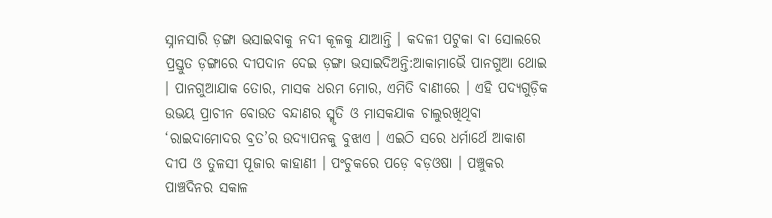ସ୍ନାନସାରି ଡ଼ଙ୍ଗା ଭସାଇବାକୁ ନଦୀ କୂଳକୁ ଯାଆନ୍ତି । କଦଳୀ ପଟୁକା ବା ସୋଲରେ ପ୍ରସ୍ତୁତ ଡ଼ଙ୍ଗାରେ ଦୀପଦାନ ଦେଇ ଡ଼ଙ୍ଗା ଭସାଇଦିଅନ୍ତି:ଆକାମାଭୈ ପାନଗୁଆ ଥୋଇ । ପାନଗୁଆଯାକ ତୋର, ମାସକ ଧରମ ମୋର, ଏମିତି ବାଣୀରେ । ଏହି ପଦ୍ୟଗୁଡ଼ିକ ଉଭୟ ପ୍ରାଚୀନ ବୋଉତ ବନ୍ଦାଣର ସ୍ମୃତି ଓ ମାସକଯାକ ଚାଲୁରଖିଥିବା ‘ରାଇଦାମୋଦର ବ୍ରତ’ର ଉଦ୍ଯାପନକୁ ବୁଝାଏ । ଏଇଠି ସରେ ଧର୍ମାର୍ଥେ ଆକାଶ ଦୀପ ଓ ତୁଳସୀ ପୂଜାର କାହାଣୀ । ପଂଚୁକରେ ପଡ଼େ ବଡ଼ଓଷା । ପଞ୍ଚୁକର ପାଞ୍ଚଦିନର ସକାଳ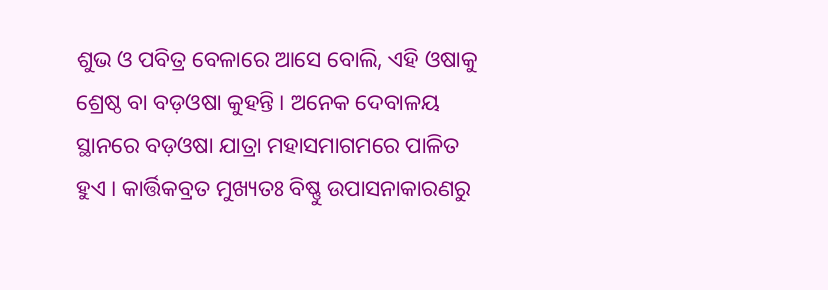ଶୁଭ ଓ ପବିତ୍ର ବେଳାରେ ଆସେ ବୋଲି, ଏହି ଓଷାକୁ ଶ୍ରେଷ୍ଠ ବା ବଡ଼ଓଷା କୁହନ୍ତି । ଅନେକ ଦେବାଳୟ ସ୍ଥାନରେ ବଡ଼ଓଷା ଯାତ୍ରା ମହାସମାଗମରେ ପାଳିତ ହୁଏ । କାର୍ତ୍ତିକବ୍ରତ ମୁଖ୍ୟତଃ ବିଷ୍ଣୁ ଉପାସନାକାରଣରୁ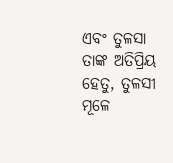ଏବଂ ତୁଳସା ତାଙ୍କ ଅତିପ୍ରିୟ ହେତୁ, ତୁଳସୀ ମୂଳେ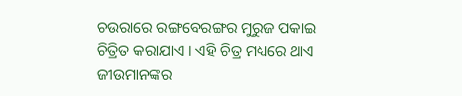ଚଉରାରେ ରଙ୍ଗବେରଙ୍ଗର ମୁରୁଜ ପକାଇ ଚିତ୍ରିତ କରାଯାଏ । ଏହି ଚିତ୍ର ମଧ୍ୟରେ ଥାଏ ଜୀଉମାନଙ୍କର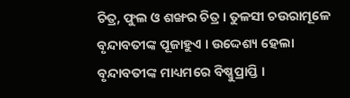ଚିତ୍ର, ଫୁଲ ଓ ଶଙ୍ଖର ଚିତ୍ର । ତୁଳସୀ ଚଉରାମୂଳେ ବୃନ୍ଦାବତୀଙ୍କ ପୂଜାହୁଏ । ଉଦ୍ଦେଶ୍ୟ ହେଲା ବୃନ୍ଦାବତୀଙ୍କ ମାଧ୍ୟମରେ ବିଷ୍ଣୁପ୍ରାପ୍ତି ।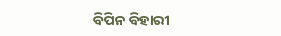ବିପିନ ବିହାରୀ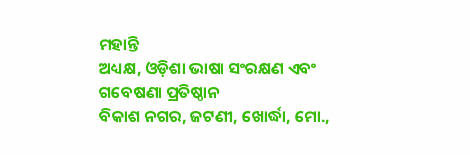ମହାନ୍ତି
ଅଧ୍ୟକ୍ଷ, ଓଡ଼ିଶା ଭାଷା ସଂରକ୍ଷଣ ଏବଂ ଗବେଷଣା ପ୍ରତିଷ୍ଠାନ
ବିକାଶ ନଗର, ଜଟଣୀ, ଖୋର୍ଦ୍ଧା, ମୋ.,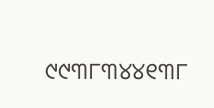୯୯୩୮୩୪୪୧୩୮